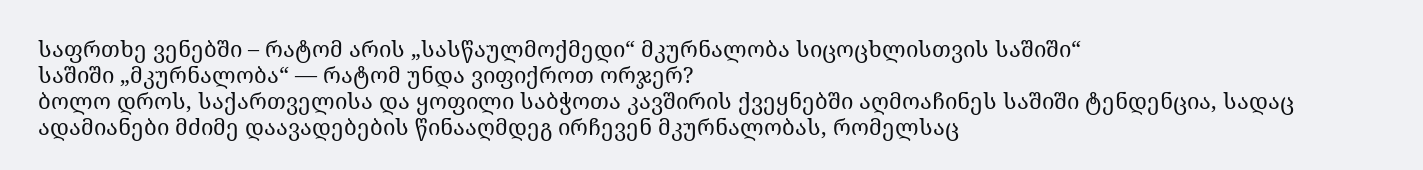საფრთხე ვენებში – რატომ არის „სასწაულმოქმედი“ მკურნალობა სიცოცხლისთვის საშიში“
საშიში „მკურნალობა“ — რატომ უნდა ვიფიქროთ ორჯერ?
ბოლო დროს, საქართველისა და ყოფილი საბჭოთა კავშირის ქვეყნებში აღმოაჩინეს საშიში ტენდენცია, სადაც ადამიანები მძიმე დაავადებების წინააღმდეგ ირჩევენ მკურნალობას, რომელსაც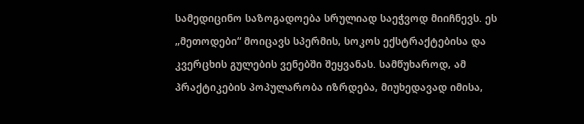სამედიცინო საზოგადოება სრულიად საეჭვოდ მიიჩნევს. ეს „მეთოდები“ მოიცავს სპერმის, სოკოს ექსტრაქტებისა და კვერცხის გულების ვენებში შეყვანას. სამწუხაროდ, ამ პრაქტიკების პოპულარობა იზრდება, მიუხედავად იმისა,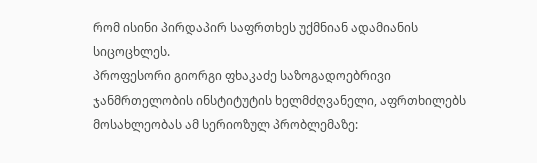რომ ისინი პირდაპირ საფრთხეს უქმნიან ადამიანის სიცოცხლეს.
პროფესორი გიორგი ფხაკაძე საზოგადოებრივი ჯანმრთელობის ინსტიტუტის ხელმძღვანელი, აფრთხილებს მოსახლეობას ამ სერიოზულ პრობლემაზე: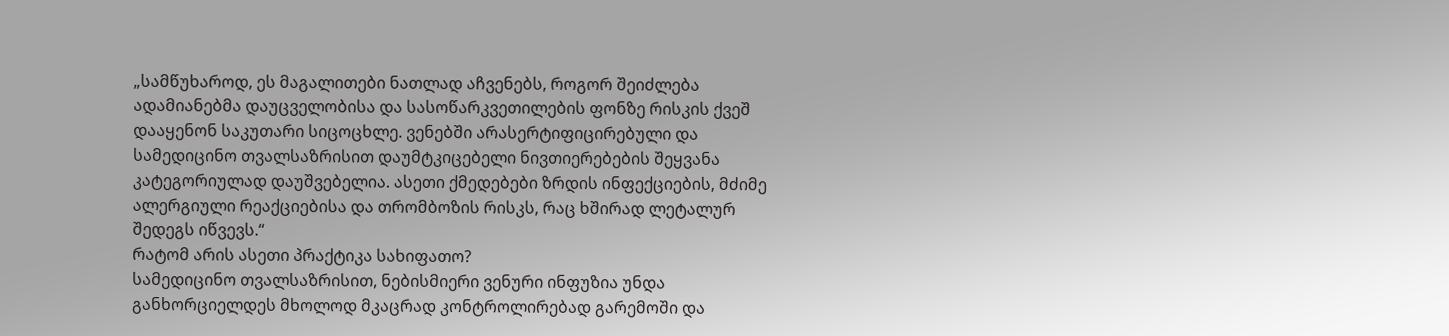„სამწუხაროდ, ეს მაგალითები ნათლად აჩვენებს, როგორ შეიძლება ადამიანებმა დაუცველობისა და სასოწარკვეთილების ფონზე რისკის ქვეშ დააყენონ საკუთარი სიცოცხლე. ვენებში არასერტიფიცირებული და სამედიცინო თვალსაზრისით დაუმტკიცებელი ნივთიერებების შეყვანა კატეგორიულად დაუშვებელია. ასეთი ქმედებები ზრდის ინფექციების, მძიმე ალერგიული რეაქციებისა და თრომბოზის რისკს, რაც ხშირად ლეტალურ შედეგს იწვევს.“
რატომ არის ასეთი პრაქტიკა სახიფათო?
სამედიცინო თვალსაზრისით, ნებისმიერი ვენური ინფუზია უნდა განხორციელდეს მხოლოდ მკაცრად კონტროლირებად გარემოში და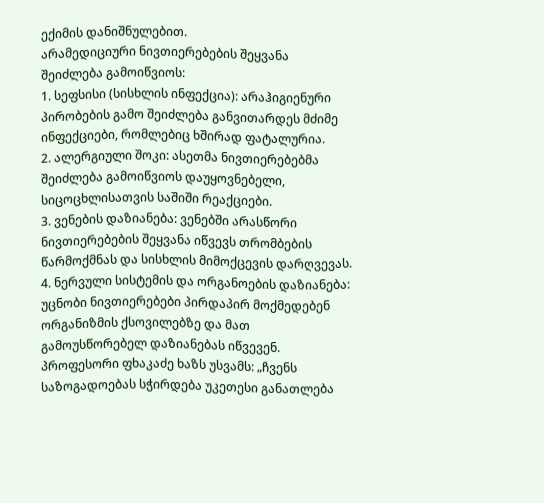ექიმის დანიშნულებით.
არამედიციური ნივთიერებების შეყვანა შეიძლება გამოიწვიოს:
1. სეფსისი (სისხლის ინფექცია): არაჰიგიენური პირობების გამო შეიძლება განვითარდეს მძიმე ინფექციები, რომლებიც ხშირად ფატალურია.
2. ალერგიული შოკი: ასეთმა ნივთიერებებმა შეიძლება გამოიწვიოს დაუყოვნებელი, სიცოცხლისათვის საშიში რეაქციები.
3. ვენების დაზიანება: ვენებში არასწორი ნივთიერებების შეყვანა იწვევს თრომბების წარმოქმნას და სისხლის მიმოქცევის დარღვევას.
4. ნერვული სისტემის და ორგანოების დაზიანება: უცნობი ნივთიერებები პირდაპირ მოქმედებენ ორგანიზმის ქსოვილებზე და მათ გამოუსწორებელ დაზიანებას იწვევენ.
პროფესორი ფხაკაძე ხაზს უსვამს: „ჩვენს საზოგადოებას სჭირდება უკეთესი განათლება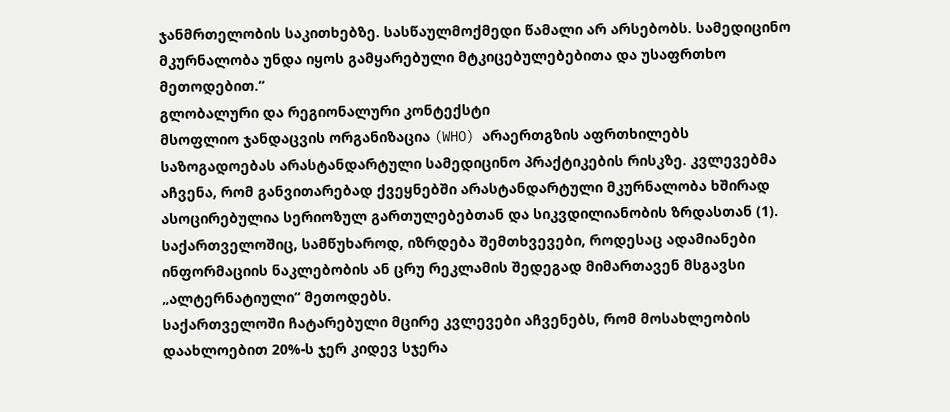ჯანმრთელობის საკითხებზე. სასწაულმოქმედი წამალი არ არსებობს. სამედიცინო მკურნალობა უნდა იყოს გამყარებული მტკიცებულებებითა და უსაფრთხო მეთოდებით.“
გლობალური და რეგიონალური კონტექსტი
მსოფლიო ჯანდაცვის ორგანიზაცია (WHO) არაერთგზის აფრთხილებს საზოგადოებას არასტანდარტული სამედიცინო პრაქტიკების რისკზე. კვლევებმა აჩვენა, რომ განვითარებად ქვეყნებში არასტანდარტული მკურნალობა ხშირად ასოცირებულია სერიოზულ გართულებებთან და სიკვდილიანობის ზრდასთან (1).
საქართველოშიც, სამწუხაროდ, იზრდება შემთხვევები, როდესაც ადამიანები ინფორმაციის ნაკლებობის ან ცრუ რეკლამის შედეგად მიმართავენ მსგავსი „ალტერნატიული“ მეთოდებს.
საქართველოში ჩატარებული მცირე კვლევები აჩვენებს, რომ მოსახლეობის დაახლოებით 20%-ს ჯერ კიდევ სჯერა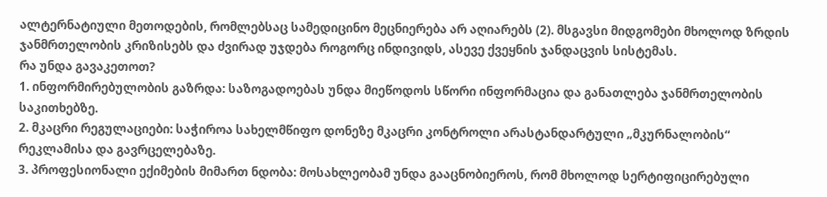ალტერნატიული მეთოდების, რომლებსაც სამედიცინო მეცნიერება არ აღიარებს (2). მსგავსი მიდგომები მხოლოდ ზრდის ჯანმრთელობის კრიზისებს და ძვირად უჯდება როგორც ინდივიდს, ასევე ქვეყნის ჯანდაცვის სისტემას.
რა უნდა გავაკეთოთ?
1. ინფორმირებულობის გაზრდა: საზოგადოებას უნდა მიეწოდოს სწორი ინფორმაცია და განათლება ჯანმრთელობის საკითხებზე.
2. მკაცრი რეგულაციები: საჭიროა სახელმწიფო დონეზე მკაცრი კონტროლი არასტანდარტული „მკურნალობის“ რეკლამისა და გავრცელებაზე.
3. პროფესიონალი ექიმების მიმართ ნდობა: მოსახლეობამ უნდა გააცნობიეროს, რომ მხოლოდ სერტიფიცირებული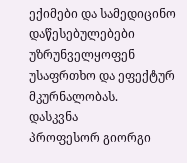ექიმები და სამედიცინო დაწესებულებები უზრუნველყოფენ უსაფრთხო და ეფექტურ მკურნალობას.
დასკვნა
პროფესორ გიორგი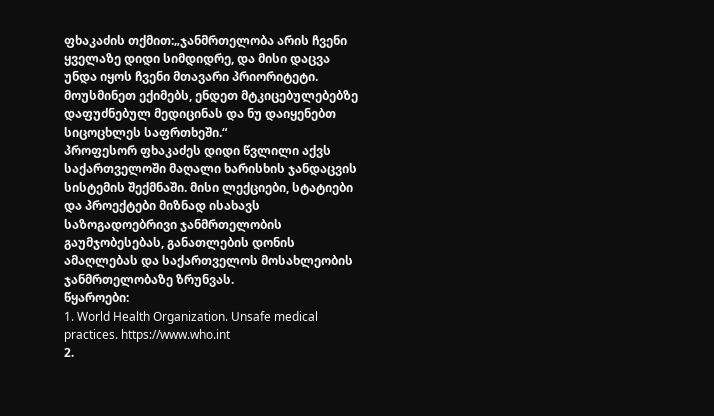ფხაკაძის თქმით:„ჯანმრთელობა არის ჩვენი ყველაზე დიდი სიმდიდრე, და მისი დაცვა უნდა იყოს ჩვენი მთავარი პრიორიტეტი. მოუსმინეთ ექიმებს, ენდეთ მტკიცებულებებზე დაფუძნებულ მედიცინას და ნუ დაიყენებთ სიცოცხლეს საფრთხეში.“
პროფესორ ფხაკაძეს დიდი წვლილი აქვს საქართველოში მაღალი ხარისხის ჯანდაცვის სისტემის შექმნაში. მისი ლექციები, სტატიები და პროექტები მიზნად ისახავს საზოგადოებრივი ჯანმრთელობის გაუმჯობესებას, განათლების დონის ამაღლებას და საქართველოს მოსახლეობის ჯანმრთელობაზე ზრუნვას.
წყაროები:
1. World Health Organization. Unsafe medical practices. https://www.who.int
2.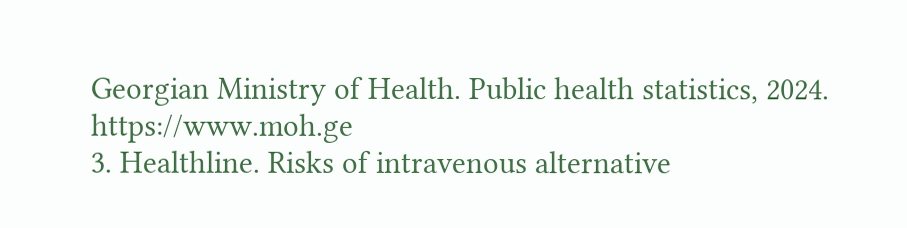Georgian Ministry of Health. Public health statistics, 2024. https://www.moh.ge
3. Healthline. Risks of intravenous alternative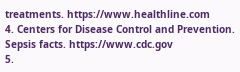treatments. https://www.healthline.com
4. Centers for Disease Control and Prevention. Sepsis facts. https://www.cdc.gov
5.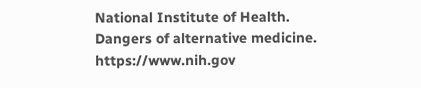National Institute of Health. Dangers of alternative medicine. https://www.nih.gov